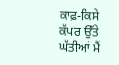ਕਾਫ਼-ਕਿਸੇ ਕੱਪਰ ਉੱਤੇ ਘੱਤੀਆਂ ਮੈਂ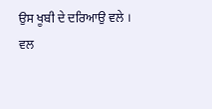ਉਸ ਖੂਬੀ ਦੇ ਦਰਿਆਉ ਵਲੇ ।
ਵਲ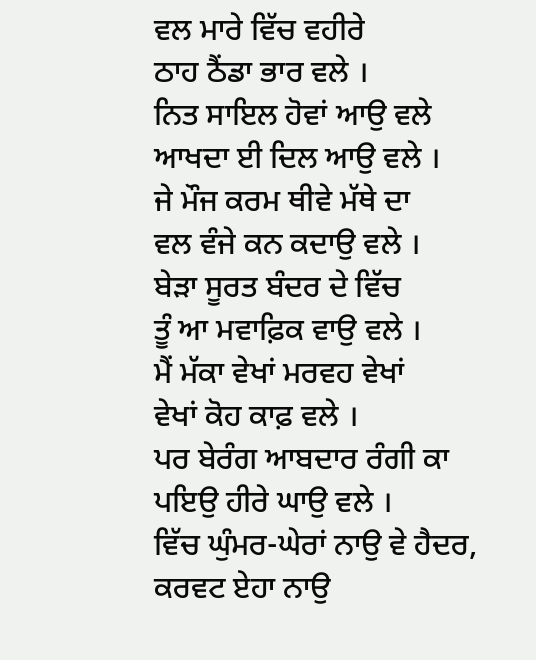ਵਲ ਮਾਰੇ ਵਿੱਚ ਵਹੀਰੇ
ਠਾਹ ਠੈਂਡਾ ਭਾਰ ਵਲੇ ।
ਨਿਤ ਸਾਇਲ ਹੋਵਾਂ ਆਉ ਵਲੇ
ਆਖਦਾ ਈ ਦਿਲ ਆਉ ਵਲੇ ।
ਜੇ ਮੌਜ ਕਰਮ ਥੀਵੇ ਮੱਥੇ ਦਾ
ਵਲ ਵੰਜੇ ਕਨ ਕਦਾਉ ਵਲੇ ।
ਬੇੜਾ ਸੂਰਤ ਬੰਦਰ ਦੇ ਵਿੱਚ
ਤੂੰ ਆ ਮਵਾਫ਼ਿਕ ਵਾਉ ਵਲੇ ।
ਮੈਂ ਮੱਕਾ ਵੇਖਾਂ ਮਰਵਹ ਵੇਖਾਂ
ਵੇਖਾਂ ਕੋਹ ਕਾਫ਼ ਵਲੇ ।
ਪਰ ਬੇਰੰਗ ਆਬਦਾਰ ਰੰਗੀ ਕਾ
ਪਇਉ ਹੀਰੇ ਘਾਉ ਵਲੇ ।
ਵਿੱਚ ਘੁੰਮਰ-ਘੇਰਾਂ ਨਾਉ ਵੇ ਹੈਦਰ,
ਕਰਵਟ ਏਹਾ ਨਾਉ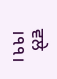ਵਲੇ ।੧੧।